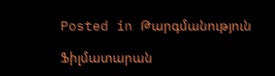Posted in Թարգմանություն

Ֆիլմատարան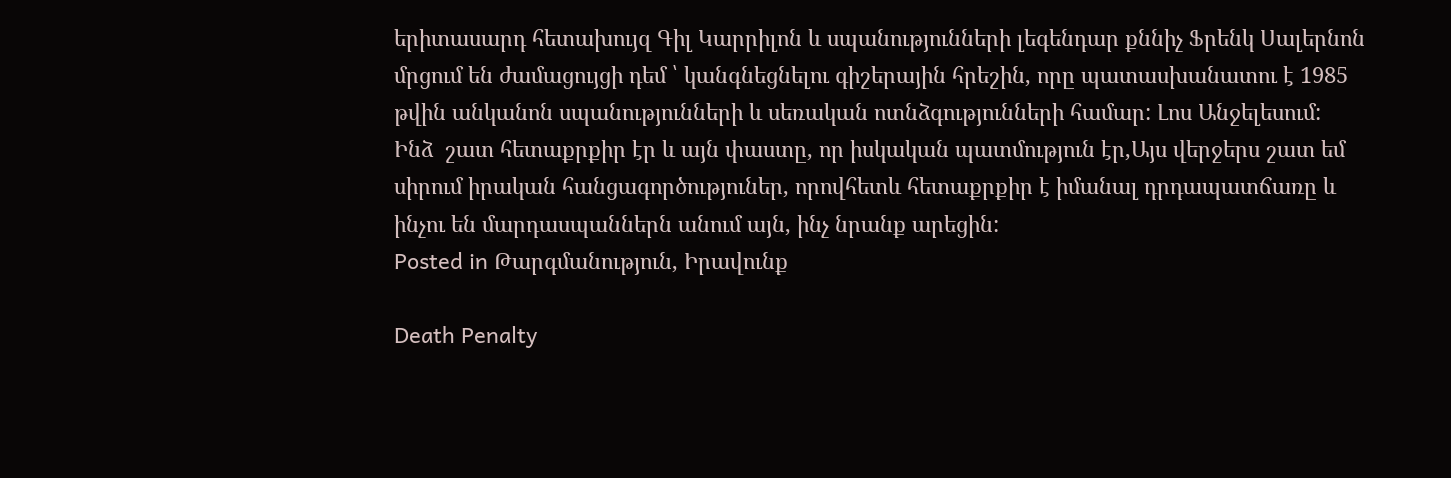երիտասարդ հետախույզ Գիլ Կարրիլոն և սպանությունների լեգենդար քննիչ Ֆրենկ Սալերնոն մրցում են ժամացույցի դեմ ՝ կանգնեցնելու գիշերային հրեշին, որը պատասխանատու է 1985 թվին անկանոն սպանությունների և սեռական ոտնձգությունների համար: Լոս Անջելեսում:
Ինձ  շատ հետաքրքիր էր և այն փաստը, որ իսկական պատմություն էր,Այս վերջերս շատ եմ սիրում իրական հանցագործություներ, որովհետև հետաքրքիր է իմանալ դրդապատճառը և ինչու են մարդասպաններն անում այն, ինչ նրանք արեցին:
Posted in Թարգմանություն, Իրավունք

Death Penalty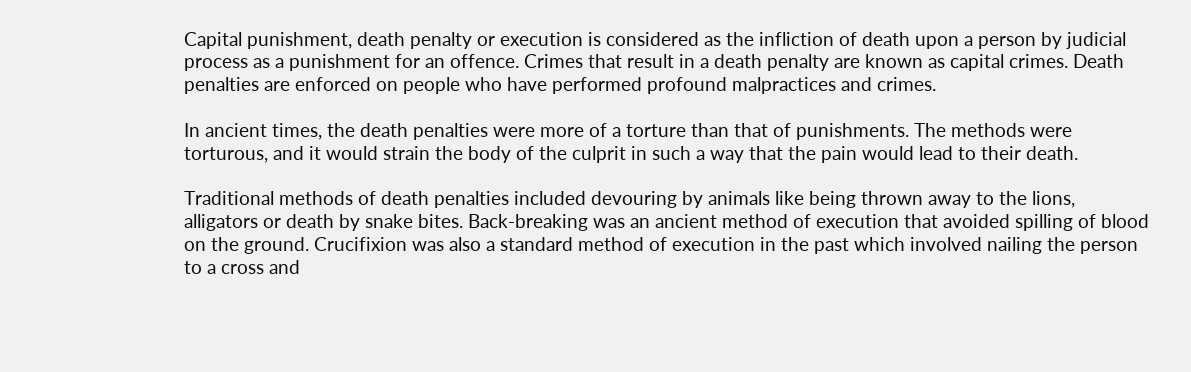Capital punishment, death penalty or execution is considered as the infliction of death upon a person by judicial process as a punishment for an offence. Crimes that result in a death penalty are known as capital crimes. Death penalties are enforced on people who have performed profound malpractices and crimes.

In ancient times, the death penalties were more of a torture than that of punishments. The methods were torturous, and it would strain the body of the culprit in such a way that the pain would lead to their death.

Traditional methods of death penalties included devouring by animals like being thrown away to the lions, alligators or death by snake bites. Back-breaking was an ancient method of execution that avoided spilling of blood on the ground. Crucifixion was also a standard method of execution in the past which involved nailing the person to a cross and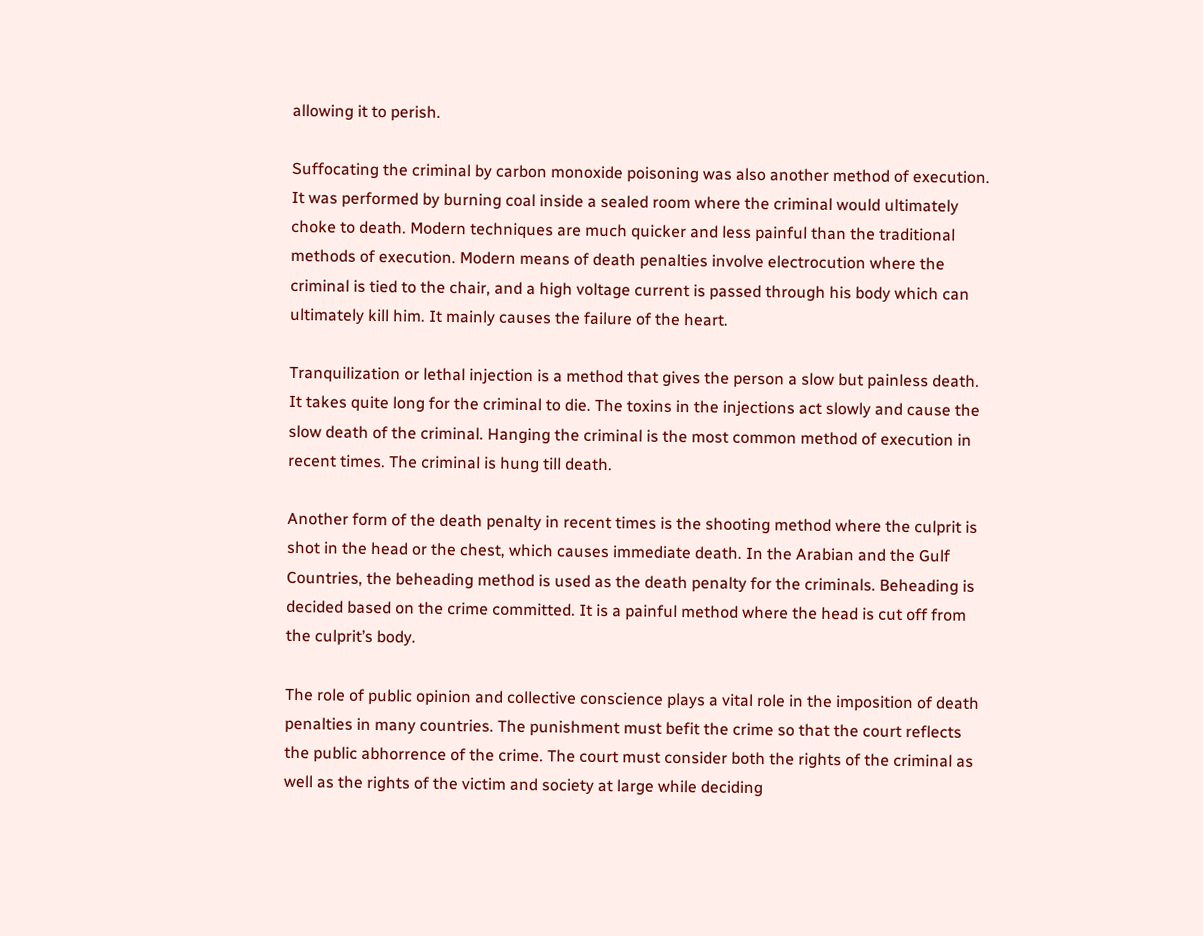allowing it to perish.

Suffocating the criminal by carbon monoxide poisoning was also another method of execution. It was performed by burning coal inside a sealed room where the criminal would ultimately choke to death. Modern techniques are much quicker and less painful than the traditional methods of execution. Modern means of death penalties involve electrocution where the criminal is tied to the chair, and a high voltage current is passed through his body which can ultimately kill him. It mainly causes the failure of the heart.

Tranquilization or lethal injection is a method that gives the person a slow but painless death. It takes quite long for the criminal to die. The toxins in the injections act slowly and cause the slow death of the criminal. Hanging the criminal is the most common method of execution in recent times. The criminal is hung till death.

Another form of the death penalty in recent times is the shooting method where the culprit is shot in the head or the chest, which causes immediate death. In the Arabian and the Gulf Countries, the beheading method is used as the death penalty for the criminals. Beheading is decided based on the crime committed. It is a painful method where the head is cut off from the culprit’s body.

The role of public opinion and collective conscience plays a vital role in the imposition of death penalties in many countries. The punishment must befit the crime so that the court reflects the public abhorrence of the crime. The court must consider both the rights of the criminal as well as the rights of the victim and society at large while deciding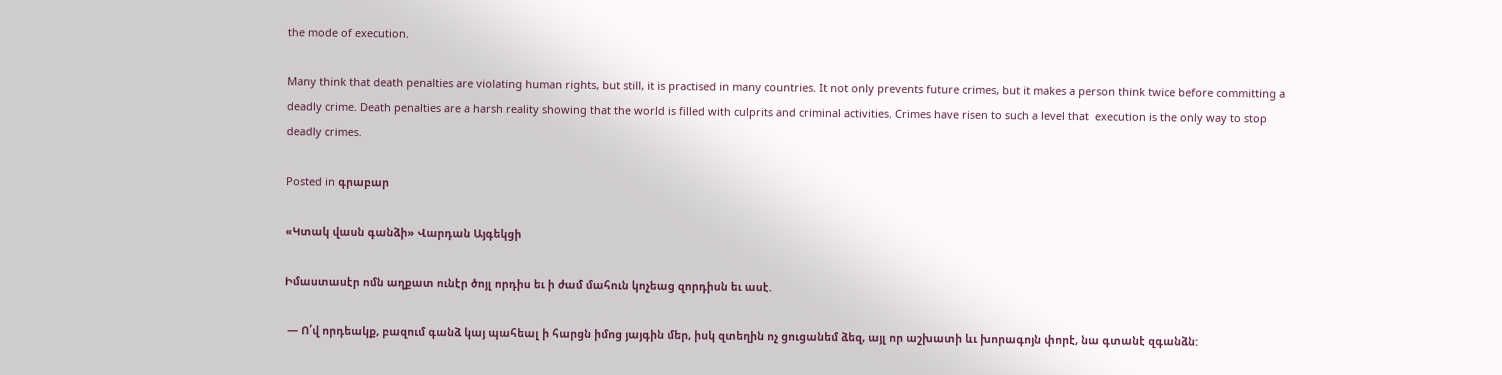the mode of execution.

Many think that death penalties are violating human rights, but still, it is practised in many countries. It not only prevents future crimes, but it makes a person think twice before committing a deadly crime. Death penalties are a harsh reality showing that the world is filled with culprits and criminal activities. Crimes have risen to such a level that  execution is the only way to stop deadly crimes.

Posted in գրաբար

«Կտակ վասն գանձի» Վարդան Այգեկցի

Իմաստասէր ոմն աղքատ ունէր ծոյլ որդիս եւ ի ժամ մահուն կոչեաց զորդիսն եւ ասէ.

 — Ո՛վ որդեակք, բազում գանձ կայ պահեալ ի հարցն իմոց յայգին մեր, իսկ զտեղին ոչ ցուցանեմ ձեզ, այլ որ աշխատի ևւ խորագոյն փորէ, նա գտանէ զգանձն: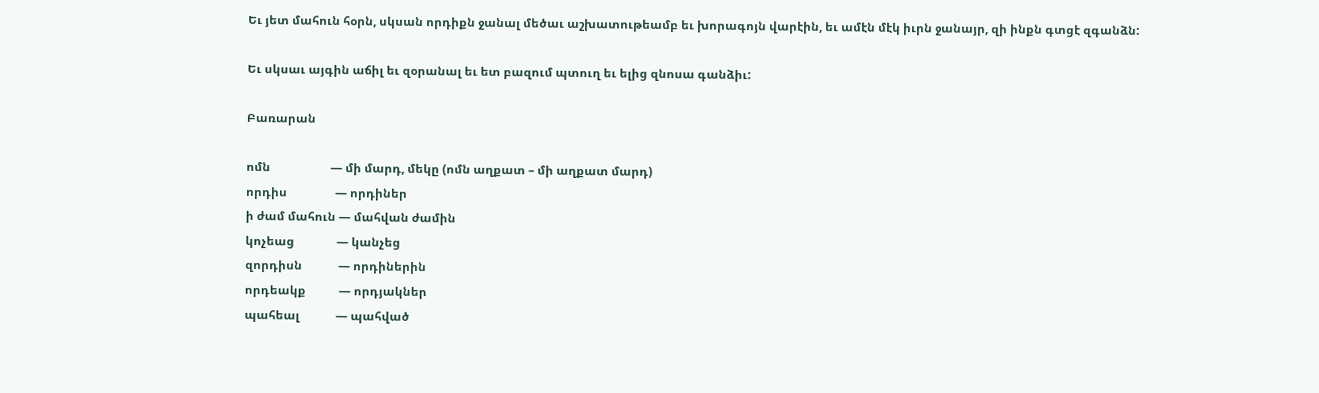Եւ յետ մահուն հօրն, սկսան որդիքն ջանալ մեծաւ աշխատութեամբ եւ խորագոյն վարէին, եւ ամէն մէկ իւրն ջանայր, զի ինքն գտցէ զգանձն:

Եւ սկսաւ այգին աճիլ եւ զօրանալ եւ ետ բազում պտուղ եւ ելից զնոսա գանձիւ:

Բառարան

ոմն                    — մի մարդ, մեկը (ոմն աղքատ – մի աղքատ մարդ)
որդիս                — որդիներ
ի ժամ մահուն — մահվան ժամին
կոչեաց              — կանչեց
զորդիսն            — որդիներին
որդեակք           — որդյակներ
պահեալ            — պահված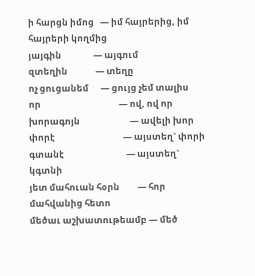ի հարցն իմոց   — իմ հայրերից, իմ հայրերի կողմից
յայգին                — այգում
զտեղին              — տեղը
ոչ ցուցանեմ      — ցույց չեմ տալիս
որ                                       — ով, ով որ
խորագոյն                         — ավելի խոր
փորէ                                  — այստեղ` փորի
գտանէ                               — այստեղ` կգտնի
յետ մահուան հօրն         — հոր մահվանից հետո
մեծաւ աշխատութեամբ — մեծ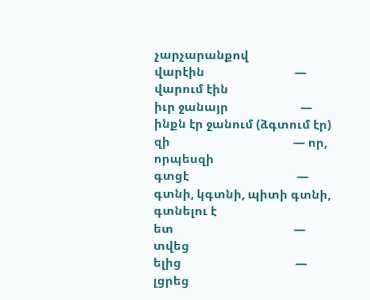չարչարանքով
վարէին                              — վարում էին
իւր ջանայր                        — ինքն էր ջանում (ձգտում էր)
զի                                         — որ, որպեսզի
գտցէ                                    — գտնի, կգտնի, պիտի գտնի, գտնելու է
ետ                                        — տվեց
ելից                                      — լցրեց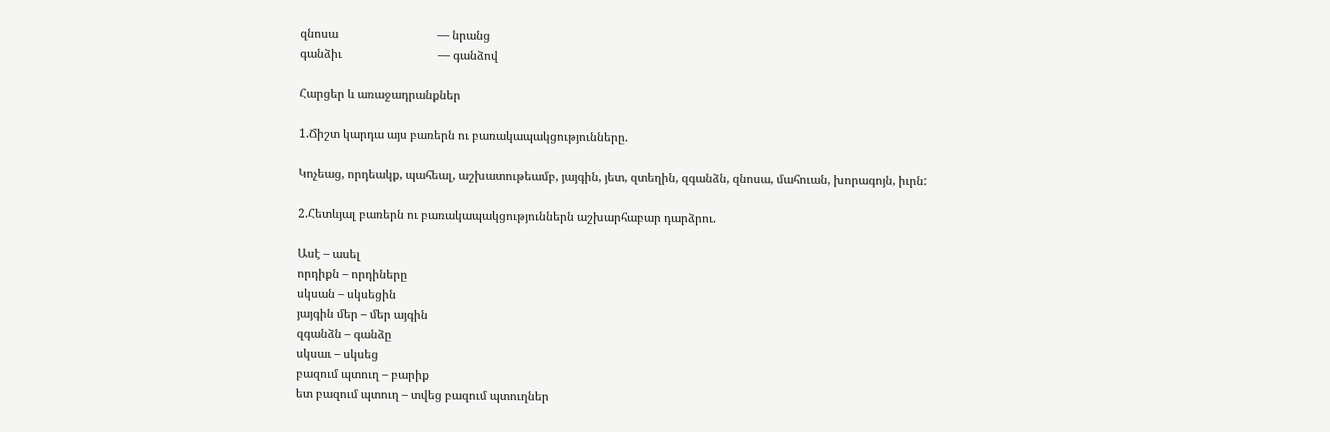զնոսա                                 — նրանց
գանձիւ                                — գանձով

Հարցեր և առաջադրանքներ

1.Ճիշտ կարդա այս բառերն ու բառակապակցությունները.

Կոչեաց, որդեակք, պահեալ, աշխատութեամբ, յայգին, յետ, զտեղին, զգանձն, զնոսա, մահուան, խորագոյն, իւրն:

2.Հետևյալ բառերն ու բառակապակցություններն աշխարհաբար դարձրու.

Ասէ – ասել
որդիքն – որդիները
սկսան – սկսեցին
յայգին մեր – մեր այգին
զգանձն – գանձը
սկսաւ – սկսեց
բազում պտուղ – բարիք
ետ բազում պտուղ – տվեց բազում պտուղներ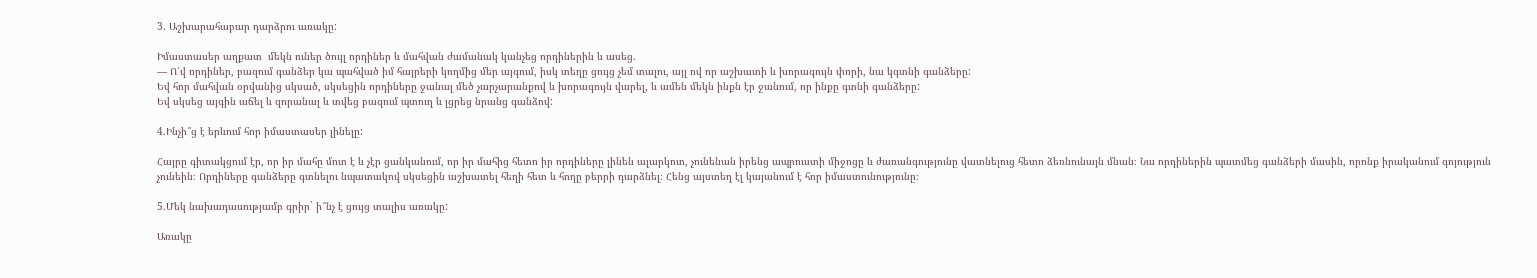3. Աշխարահաբար դարձրու առակը:

Իմաստասեր աղքատ  մեկն ուներ ծույլ որդիներ և մահվան ժամանակ կանչեց որդիներին և ասեց.
— Ո՛վ որդիներ, բազում գանձեր կա պահված իմ հայրերի կողմից մեր այգում, իսկ տեղը ցույց չեմ տալու, այլ ով որ աշխատի և խորագույն փորի, նա կգտնի գանձերը:
Եվ հոր մահվան օրվանից սկսած, սկսեցին որդիները ջանալ մեծ չարչարանքով և խորագույն վարել, և ամեն մեկն ինքն էր ջանում, որ ինքը գտնի գանձերը:
Եվ սկսեց այգին աճել և զորանալ և տվեց բազում պտուղ և լցրեց նրանց գանձով:

4.Ինչի՞ց է երևում հոր իմաստասեր լինելը:

Հայրը գիտակցում էր, որ իր մահը մոտ է և չէր ցանկանում, որ իր մահից հետո իր որդիները լինեն ալարկոտ, չունենան իրենց ապրուստի միջոցը և ժառանգությունը վատնելուց հետո ձեռնունայն մնան։ Նա որդիներին պատմեց գանձերի մասին, որոնք իրականում գոյություն չունեին։ Որդիները գանձերը գտնելու նպատակով սկսեցին աշխատել հեղի հետ և հողը բերրի դարձնել։ Հենց այստեղ էլ կայանում է հոր իմաստունությունը։

5.Մեկ նախադասությամբ գրիր` ի՞նչ է ցույց տալիս առակը:

Առակը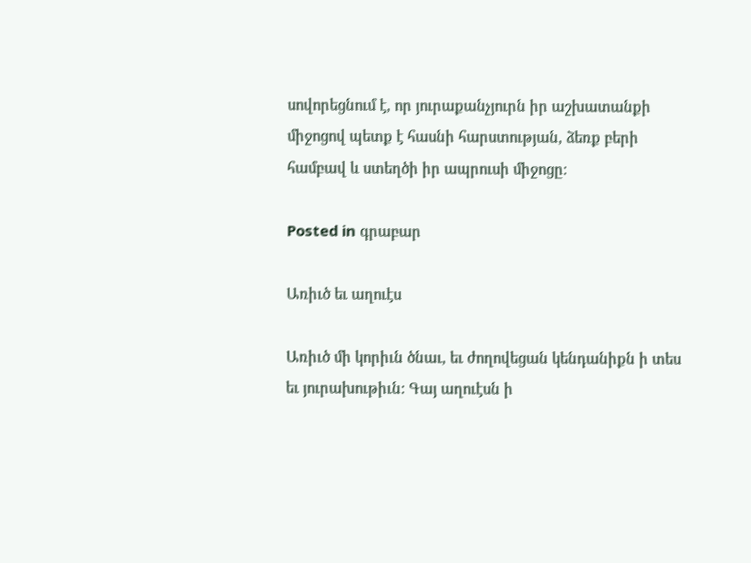սովորեցնում է, որ յուրաքանչյուրն իր աշխատանքի միջոցով պետք է հասնի հարստության, ձեռք բերի համբավ և ստեղծի իր ապրուսի միջոցը։

Posted in գրաբար

Առիւծ եւ աղուէս

Առիւծ մի կորիւն ծնաւ, եւ ժողովեցան կենդանիքն ի տես եւ յուրախութիւն: Գայ աղուէսն ի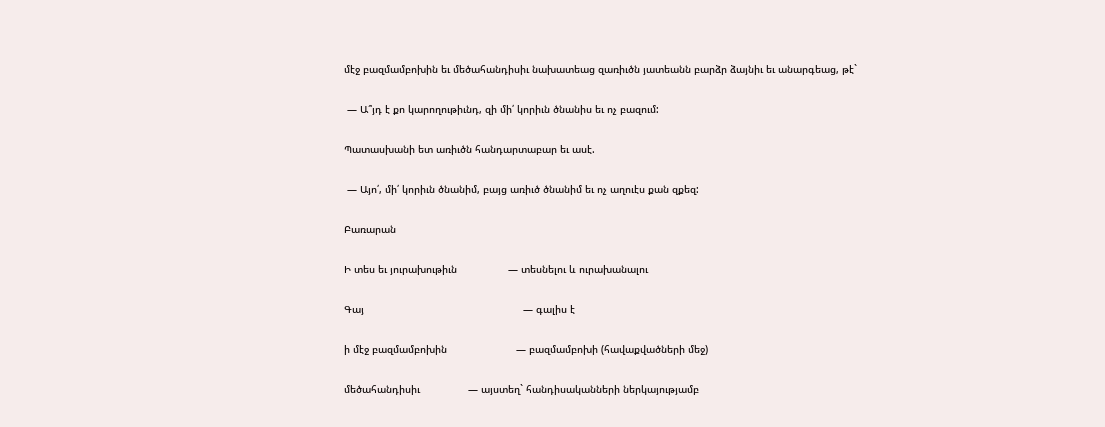մէջ բազմամբոխին եւ մեծահանդիսիւ նախատեաց զառիւծն յատեանն բարձր ձայնիւ եւ անարգեաց, թէ`

 — Ա՞յդ է քո կարողութիւնդ, զի մի՛ կորիւն ծնանիս եւ ոչ բազում:

Պատասխանի ետ առիւծն հանդարտաբար եւ ասէ.

 — Այո՛, մի՛ կորիւն ծնանիմ, բայց առիւծ ծնանիմ եւ ոչ աղուէս քան զքեզ:

Բառարան

Ի տես եւ յուրախութիւն                 — տեսնելու և ուրախանալու

Գայ                                                     — գալիս է

ի մէջ բազմամբոխին                       — բազմամբոխի (հավաքվածների մեջ)

մեծահանդիսիւ                — այստեղ` հանդիսականների ներկայությամբ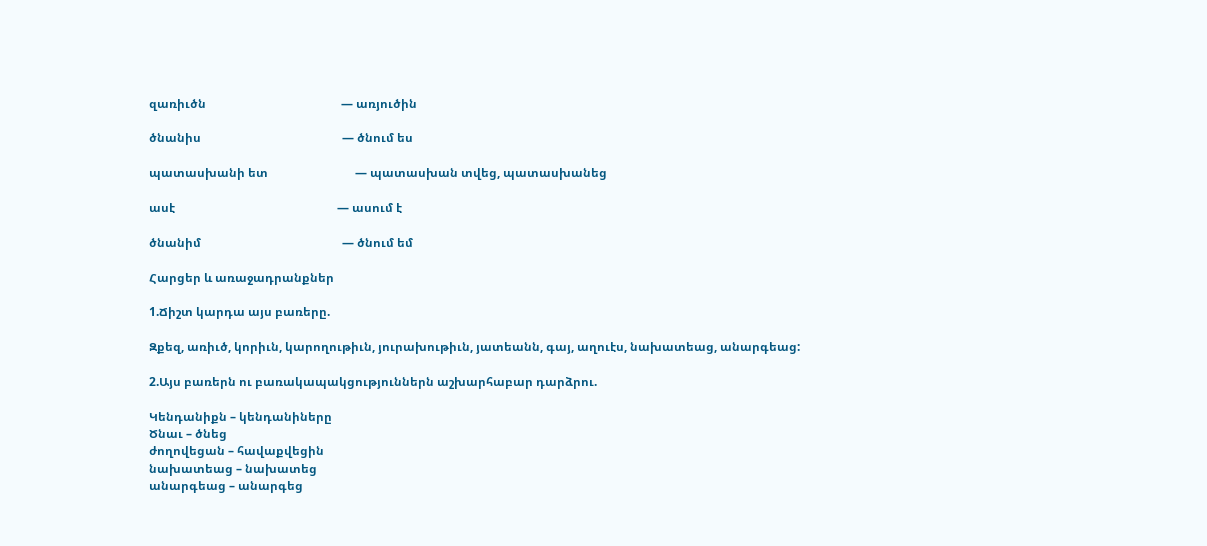զառիւծն                                             — առյուծին

ծնանիս                                               — ծնում ես

պատասխանի ետ                             — պատասխան տվեց, պատասխանեց

ասէ                                                      — ասում է

ծնանիմ                                               — ծնում եմ

Հարցեր և առաջադրանքներ

1.Ճիշտ կարդա այս բառերը.

Զքեզ, առիւծ, կորիւն, կարողութիւն, յուրախութիւն, յատեանն, գայ, աղուէս, նախատեաց, անարգեաց:

2.Այս բառերն ու բառակապակցություններն աշխարհաբար դարձրու.

Կենդանիքն – կենդանիները
Ծնաւ – ծնեց
ժողովեցան – հավաքվեցին
նախատեաց – նախատեց
անարգեաց – անարգեց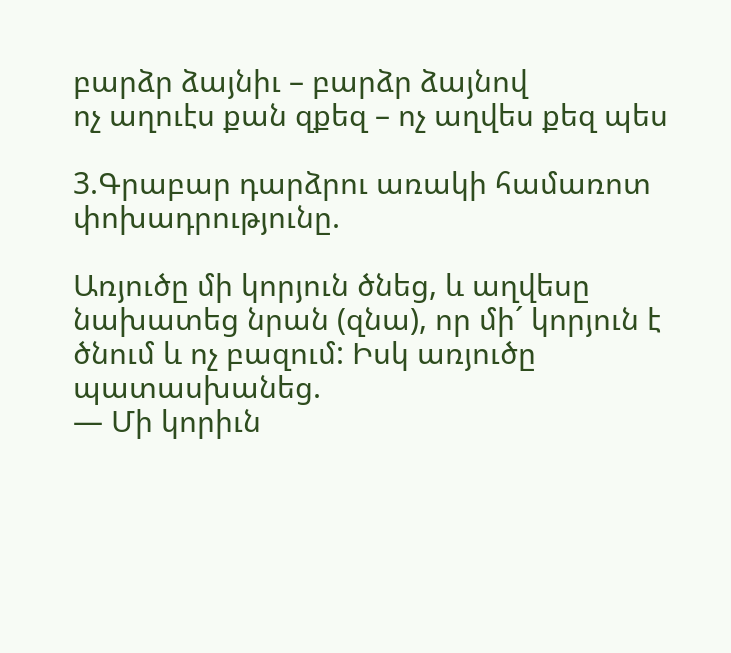բարձր ձայնիւ – բարձր ձայնով
ոչ աղուէս քան զքեզ – ոչ աղվես քեզ պես

3.Գրաբար դարձրու առակի համառոտ փոխադրությունը.

Առյուծը մի կորյուն ծնեց, և աղվեսը նախատեց նրան (զնա), որ մի´ կորյուն է ծնում և ոչ բազում: Իսկ առյուծը պատասխանեց.
— Մի կորիւն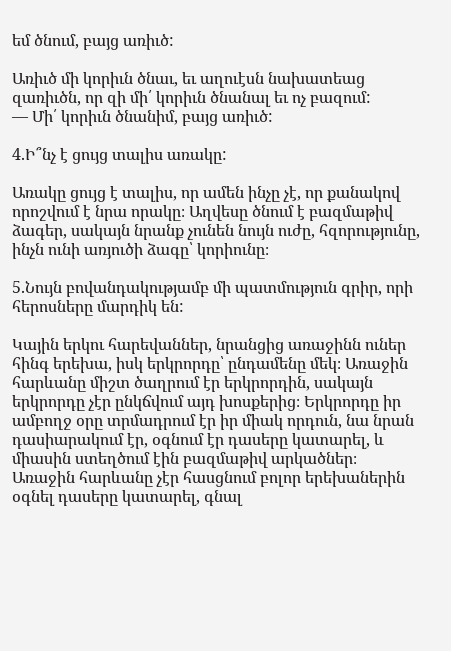եմ ծնում, բայց առիւծ:

Առիւծ մի կորիւն ծնաւ, եւ աղուէսն նախատեաց զառիւծն, որ զի մի՛ կորիւն ծնանալ եւ ոչ բազում:
— Մի՛ կորիւն ծնանիմ, բայց առիւծ:

4.Ի՞նչ է ցույց տալիս առակը:

Առակը ցույց է տալիս, որ ամեն ինչը չէ, որ քանակով որոշվում է նրա որակը։ Աղվեսը ծնում է բազմաթիվ ձագեր, սակայն նրանք չունեն նույն ուժը, հզորությունը, ինչն ունի առյուծի ձագը՝ կորիունը։

5.Նույն բովանդակությամբ մի պատմություն գրիր, որի հերոսները մարդիկ են:

Կային երկու հարեվաններ, նրանցից առաջինն ուներ հինգ երեխա, իսկ երկրորդը՝ ընդամենը մեկ։ Առաջին հարևանը միշտ ծաղրում էր երկրորդին, սակայն երկրորդը չէր ընկճվում այդ խոսքերից։ Երկրորդը իր ամբողջ օրը տրմադրում էր իր միակ որդուն, նա նրան դասիարակում էր, օգնում էր դասերը կատարել, և միասին ստեղծում էին բազմաթիվ արկածներ։ Առաջին հարևանը չէր հասցնում բոլոր երեխաներին օգնել դասերը կատարել, գնալ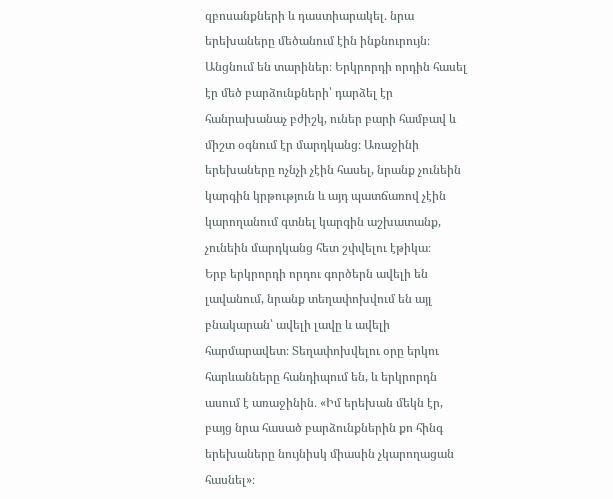զբոսանքների և դաստիարակել․ նրա երեխաները մեծանում էին ինքնուրույն։
Անցնում են տարիներ։ Երկրորդի որդին հասել էր մեծ բարձունքների՝ դարձել էր հանրախանաչ բժիշկ, ուներ բարի համբավ և միշտ օգնում էր մարդկանց։ Առաջինի երեխաները ոչնչի չէին հասել, նրանք չունեին կարգին կրթություն և այդ պատճառով չէին կարողանում գտնել կարգին աշխատանք, չունեին մարդկանց հետ շփվելու էթիկա։
Երբ երկրորդի որդու գործերն ավելի են լավանում, նրանք տեղափոխվում են այլ բնակարան՝ ավելի լավը և ավելի հարմարավետ։ Տեղափոխվելու օրը երկու հարևանները հանդիպում են, և երկրորդն ասում է առաջինին․ «Իմ երեխան մեկն էր, բայց նրա հասած բարձունքներին քո հինգ երեխաները նույնիսկ միասին չկարողացան հասնել»։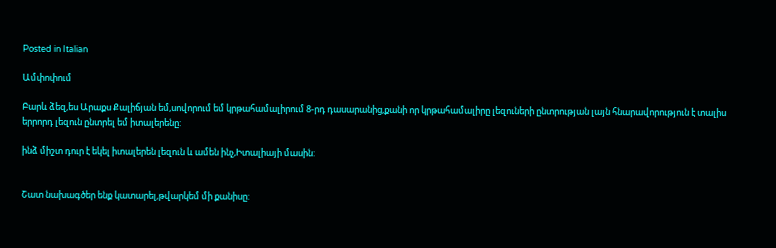Posted in Italian

Ամփոփում

Բարև ձեզ,ես Արաքս Քալիճյան եմ,սովորում եմ կրթահամալիրում 8-րդ դասարանից,քանի որ կրթահամալիրը լեզուների ընտրության լայն հնարավորություն է տալիս երրորդ լեզուն ընտրել եմ իտալերենը:

ինձ միշտ դուր է եկել իտալերեն լեզուն և ամեն ինչ,Իտալիայի մասին:


Շատ նախագծեր ենք կատարել,թվարկեմ մի քանիսը: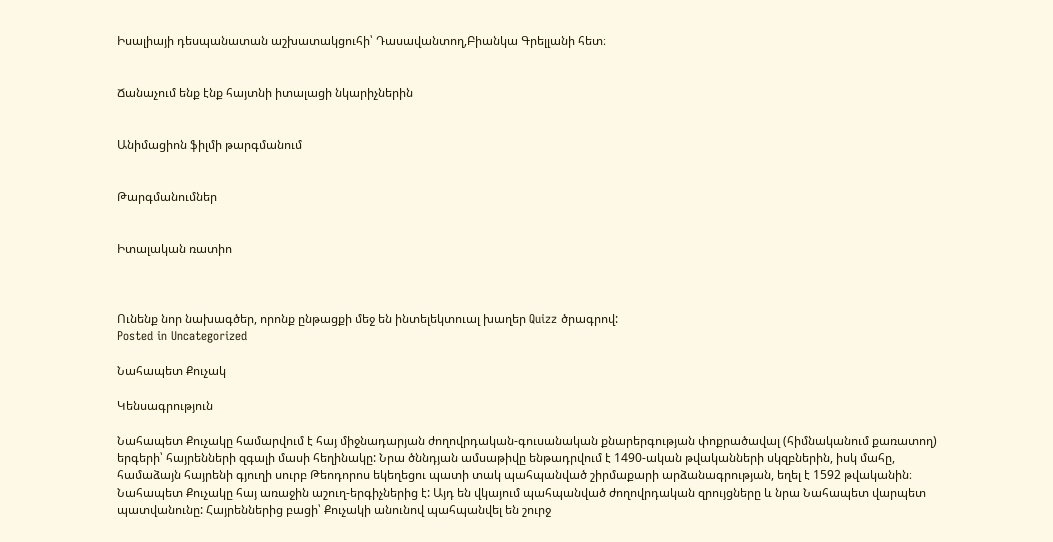Իսալիայի դեսպանատան աշխատակցուհի՝ Դասավանտող,Բիանկա Գրելլանի հետ։


Ճանաչում ենք էնք հայտնի իտալացի նկարիչներին


Անիմացիոն ֆիլմի թարգմանում


Թարգմանումներ


Իտալական ռատիո



Ունենք նոր նախագծեր, որոնք ընթացքի մեջ են ինտելեկտուալ խաղեր Quizz ծրագրով:
Posted in Uncategorized

Նահապետ Քուչակ

Կենսագրություն

Նահապետ Քուչակը համարվում է հայ միջնադարյան ժողովրդական-գուսանական քնարերգության փոքրածավալ (հիմնականում քառատող) երգերի՝ հայրենների զգալի մասի հեղինակը: Նրա ծննդյան ամսաթիվը ենթադրվում է 1490-ական թվականների սկզբներին, իսկ մահը, համաձայն հայրենի գյուղի սուրբ Թեոդորոս եկեղեցու պատի տակ պահպանված շիրմաքարի արձանագրության, եղել է 1592 թվականին։
Նահապետ Քուչակը հայ առաջին աշուղ-երգիչներից է: Այդ են վկայում պահպանված ժողովրդական զրույցները և նրա Նահապետ վարպետ պատվանունը: Հայրեններից բացի՝ Քուչակի անունով պահպանվել են շուրջ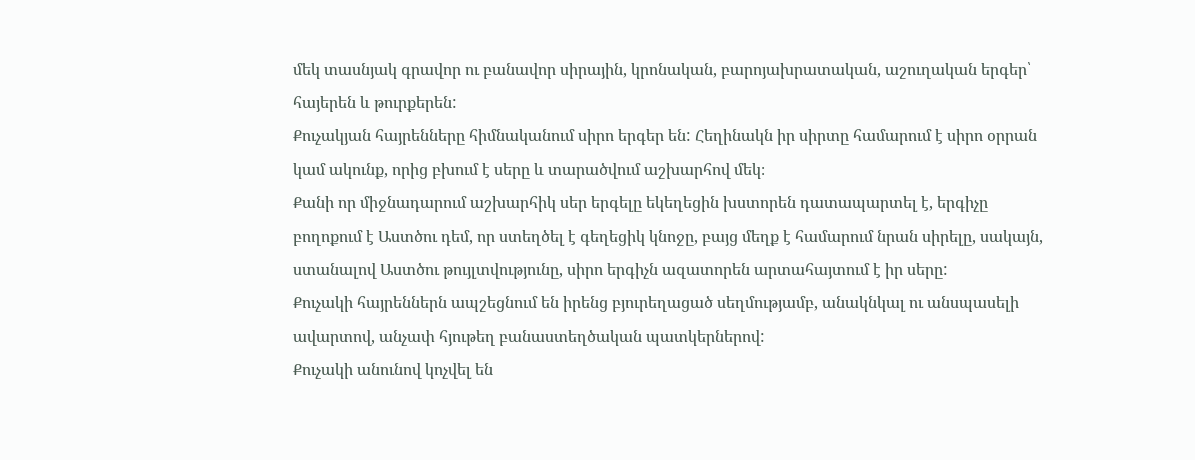մեկ տասնյակ գրավոր ու բանավոր սիրային, կրոնական, բարոյախրատական, աշուղական երգեր՝ հայերեն և թուրքերեն:
Քուչակյան հայրենները հիմնականում սիրո երգեր են: Հեղինակն իր սիրտը համարում է սիրո օրրան կամ ակունք, որից բխում է սերը և տարածվում աշխարհով մեկ։
Քանի որ միջնադարում աշխարհիկ սեր երգելը եկեղեցին խստորեն դատապարտել է, երգիչը բողոքում է Աստծու դեմ, որ ստեղծել է գեղեցիկ կնոջը, բայց մեղք է համարում նրան սիրելը, սակայն, ստանալով Աստծու թույլտվությունը, սիրո երգիչն ազատորեն արտահայտում է իր սերը:
Քուչակի հայրեններն ապշեցնում են իրենց բյուրեղացած սեղմությամբ, անակնկալ ու անսպասելի ավարտով, անչափ հյութեղ բանաստեղծական պատկերներով:
Քուչակի անունով կոչվել են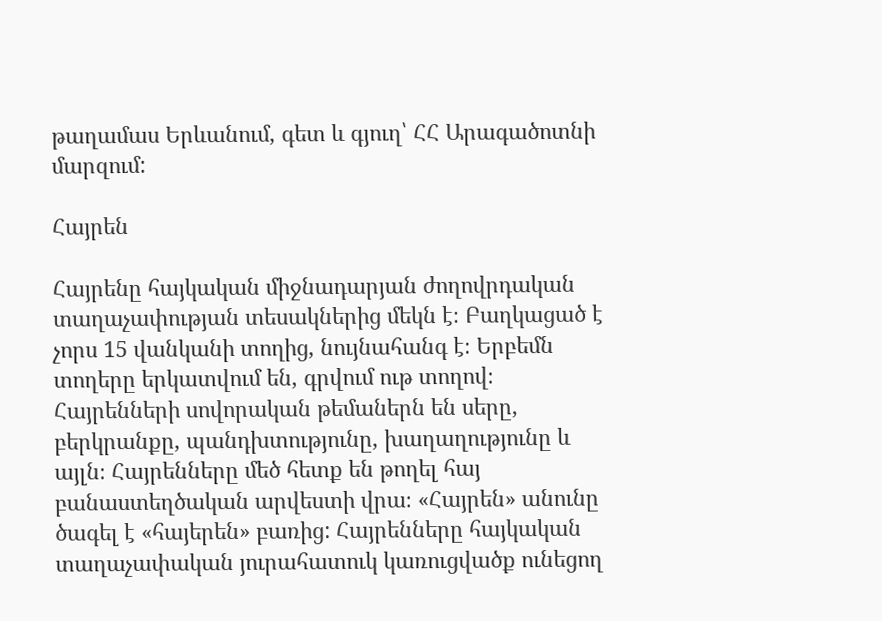թաղամաս Երևանում, գետ և գյուղ՝ ՀՀ Արագածոտնի մարզում:

Հայրեն

Հայրենը հայկական միջնադարյան ժողովրդական տաղաչափության տեսակներից մեկն է։ Բաղկացած է չորս 15 վանկանի տողից, նույնահանգ է։ Երբեմն տողերը երկատվում են, գրվում ութ տողով։ Հայրենների սովորական թեմաներն են սերը, բերկրանքը, պանդխտությունը, խաղաղությունը և այլն։ Հայրենները մեծ հետք են թողել հայ բանաստեղծական արվեստի վրա։ «Հայրեն» անունը ծագել է «հայերեն» բառից: Հայրենները հայկական տաղաչափական յուրահատուկ կառուցվածք ունեցող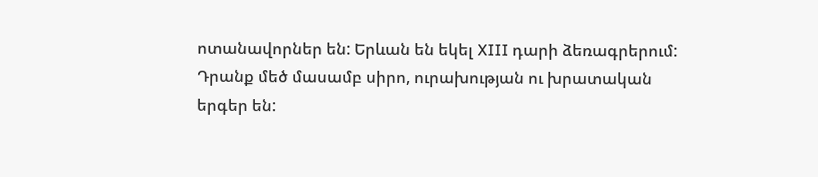ոտանավորներ են: Երևան են եկել XIII դարի ձեռագրերում: Դրանք մեծ մասամբ սիրո, ուրախության ու խրատական երգեր են: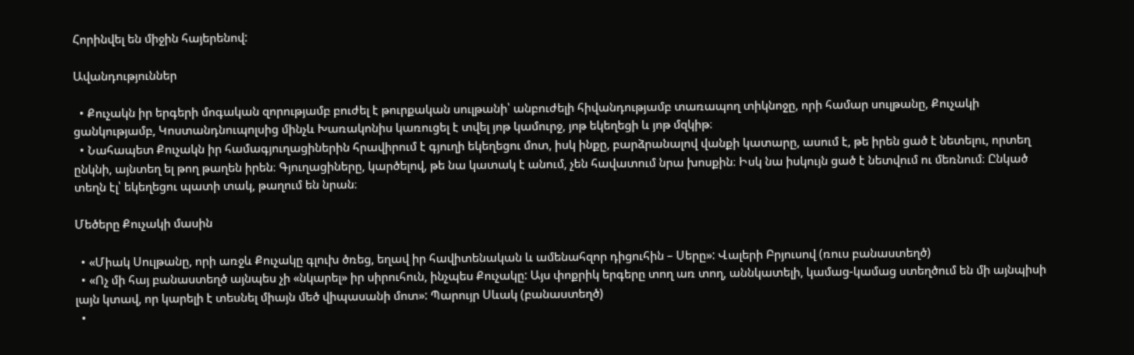Հորինվել են միջին հայերենով:

Ավանդություններ

  • Քուչակն իր երգերի մոգական զորությամբ բուժել է թուրքական սուլթանի՝ անբուժելի հիվանդությամբ տառապող տիկնոջը, որի համար սուլթանը, Քուչակի ցանկությամբ, Կոստանդնուպոլսից մինչև Խառակոնիս կառուցել է տվել յոթ կամուրջ, յոթ եկեղեցի և յոթ մզկիթ։
  • Նահապետ Քուչակն իր համագյուղացիներին հրավիրում է գյուղի եկեղեցու մոտ, իսկ ինքը, բարձրանալով վանքի կատարը, ասում է, թե իրեն ցած է նետելու, որտեղ ընկնի, այնտեղ ել թող թաղեն իրեն։ Գյուղացիները, կարծելով, թե նա կատակ է անում, չեն հավատում նրա խոսքին։ Իսկ նա իսկույն ցած է նետվում ու մեռնում։ Ընկած տեղն էլ՝ եկեղեցու պատի տակ, թաղում են նրան։

Մեծերը Քուչակի մասին

  • «Միակ Սուլթանը, որի առջև Քուչակը գլուխ ծռեց, եղավ իր հավիտենական և ամենահզոր դիցուհին – Սերը»: Վալերի Բրյուսով (ռուս բանաստեղծ)
  • «Ոչ մի հայ բանաստեղծ այնպես չի «նկարել» իր սիրուհուն, ինչպես Քուչակը: Այս փոքրիկ երգերը տող առ տող, աննկատելի, կամաց-կամաց ստեղծում են մի այնպիսի լայն կտավ, որ կարելի է տեսնել միայն մեծ վիպասանի մոտ»: Պարույր Սևակ (բանաստեղծ)
  •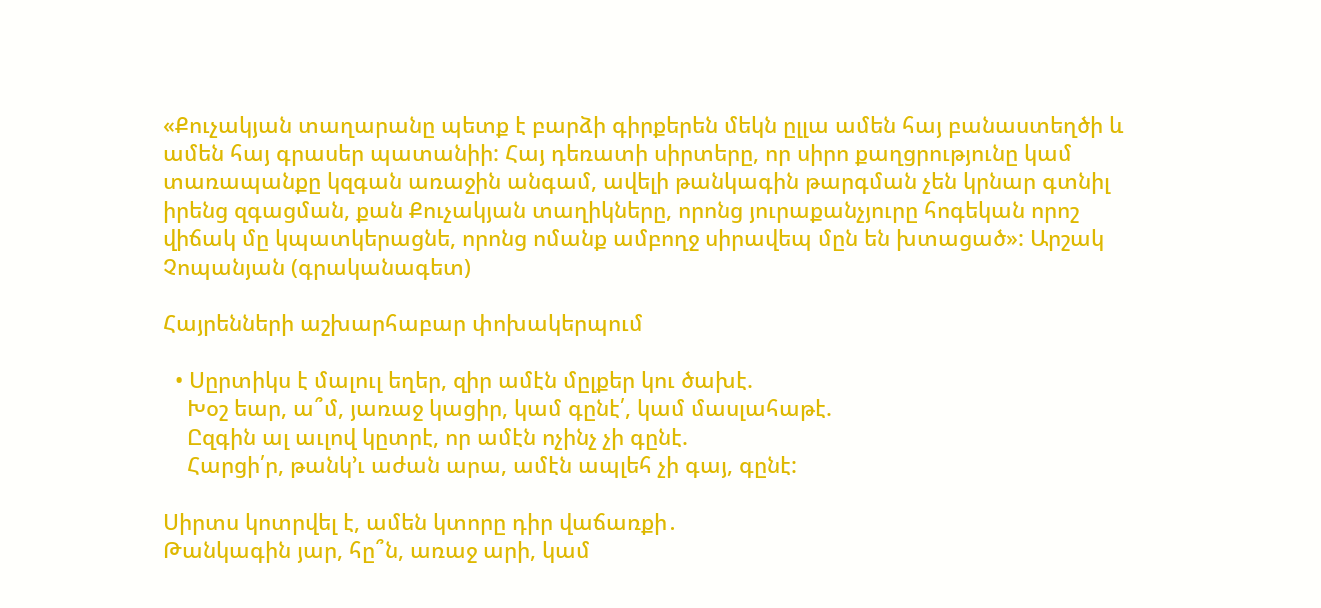«Քուչակյան տաղարանը պետք է բարձի գիրքերեն մեկն ըլլա ամեն հայ բանաստեղծի և ամեն հայ գրասեր պատանիի: Հայ դեռատի սիրտերը, որ սիրո քաղցրությունը կամ տառապանքը կզգան առաջին անգամ, ավելի թանկագին թարգման չեն կրնար գտնիլ իրենց զգացման, քան Քուչակյան տաղիկները, որոնց յուրաքանչյուրը հոգեկան որոշ վիճակ մը կպատկերացնե, որոնց ոմանք ամբողջ սիրավեպ մըն են խտացած»: Արշակ Չոպանյան (գրականագետ)

Հայրենների աշխարհաբար փոխակերպում

  • Սըրտիկս է մալուլ եղեր, զիր ամէն մըլքեր կու ծախէ.
    Խօշ եար, ա՞մ, յառաջ կացիր, կամ գընէ՛, կամ մասլահաթէ.
    Ըզգին ալ աւլով կըտրէ, որ ամէն ոչինչ չի գընէ.
    Հարցի՛ր, թանկ’ւ աժան արա, ամէն ապլեհ չի գայ, գընէ:

Սիրտս կոտրվել է, ամեն կտորը դիր վաճառքի․
Թանկագին յար, հը՞ն, առաջ արի, կամ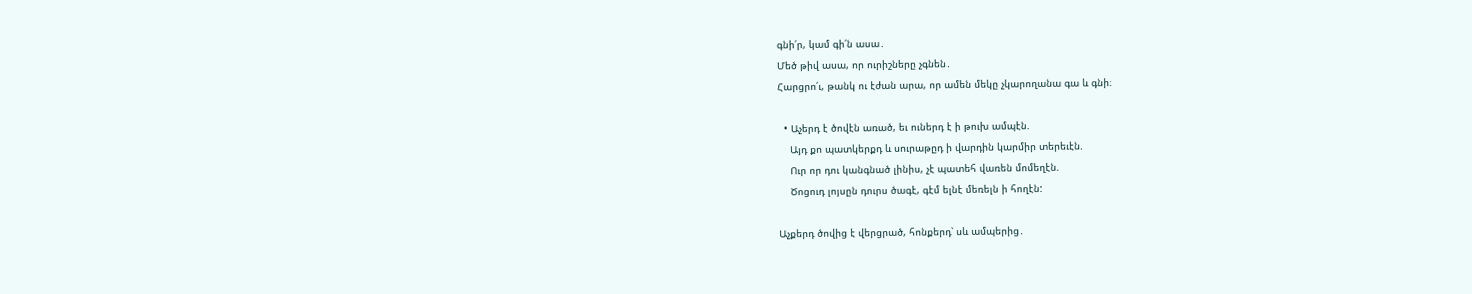գնի՛ր, կամ գի՛ն ասա․
Մեծ թիվ ասա, որ ուրիշները չգնեն․
Հարցրո՛ւ, թանկ ու էժան արա, որ ամեն մեկը չկարողանա գա և գնի։

  • Աչերդ է ծովէն առած, եւ ուներդ է ի թուխ ամպէն.
    Այդ քո պատկերքդ և սուրաթըդ ի վարդին կարմիր տերեւէն.
    Ուր որ դու կանգնած լինիս, չէ պատեհ վառեն մոմեղէն.
    Ծոցուդ լոյսըն դուրս ծագէ, գէմ ելնէ մեռելն ի հողէն:

Աչքերդ ծովից է վերցրած, հոնքերդ՝ սև ամպերից․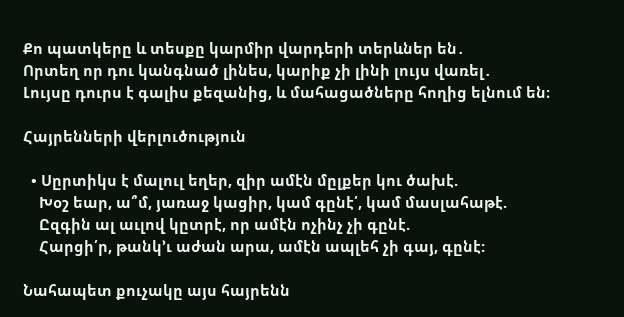Քո պատկերը և տեսքը կարմիր վարդերի տերևներ են․
Որտեղ որ դու կանգնած լինես, կարիք չի լինի լույս վառել․
Լույսը դուրս է գալիս քեզանից, և մահացածները հողից ելնում են։

Հայրենների վերլուծություն

  • Սըրտիկս է մալուլ եղեր, զիր ամէն մըլքեր կու ծախէ.
    Խօշ եար, ա՞մ, յառաջ կացիր, կամ գընէ՛, կամ մասլահաթէ.
    Ըզգին ալ աւլով կըտրէ, որ ամէն ոչինչ չի գընէ.
    Հարցի՛ր, թանկ’ւ աժան արա, ամէն ապլեհ չի գայ, գընէ:

Նահապետ քուչակը այս հայրենն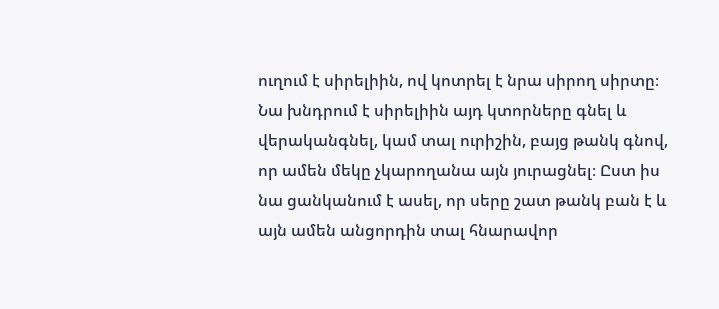ուղում է սիրելիին, ով կոտրել է նրա սիրող սիրտը։ Նա խնդրում է սիրելիին այդ կտորները գնել և վերականգնել, կամ տալ ուրիշին, բայց թանկ գնով, որ ամեն մեկը չկարողանա այն յուրացնել։ Ըստ իս նա ցանկանում է ասել, որ սերը շատ թանկ բան է և այն ամեն անցորդին տալ հնարավոր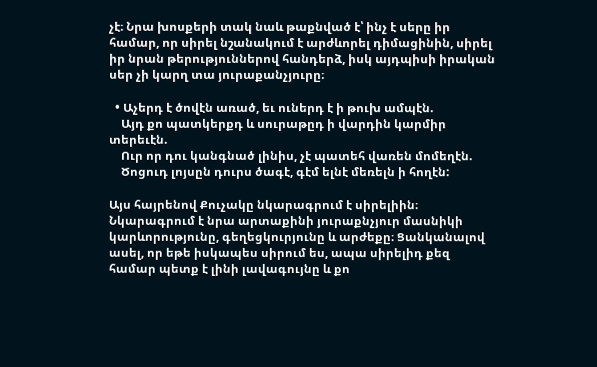չէ։ Նրա խոսքերի տակ նաև թաքնված է՝ ինչ է սերը իր համար, որ սիրել նշանակում է արժևորել դիմացինին, սիրել իր նրան թերություններով հանդերձ, իսկ այդպիսի իրական սեր չի կարղ տա յուրաքանչյուրը։

  • Աչերդ է ծովէն առած, եւ ուներդ է ի թուխ ամպէն.
    Այդ քո պատկերքդ և սուրաթըդ ի վարդին կարմիր տերեւէն.
    Ուր որ դու կանգնած լինիս, չէ պատեհ վառեն մոմեղէն.
    Ծոցուդ լոյսըն դուրս ծագէ, գէմ ելնէ մեռելն ի հողէն:

Այս հայրենով Քուչակը նկարագրում է սիրելիին։ Նկարագրում է նրա արտաքինի յուրաքնչյուր մասնիկի կարևորությունը, գեղեցկուրյունը և արժեքը։ Ցանկանալով ասել, որ եթե իսկապես սիրում ես, ապա սիրելիդ քեզ համար պետք է լինի լավագույնը և քո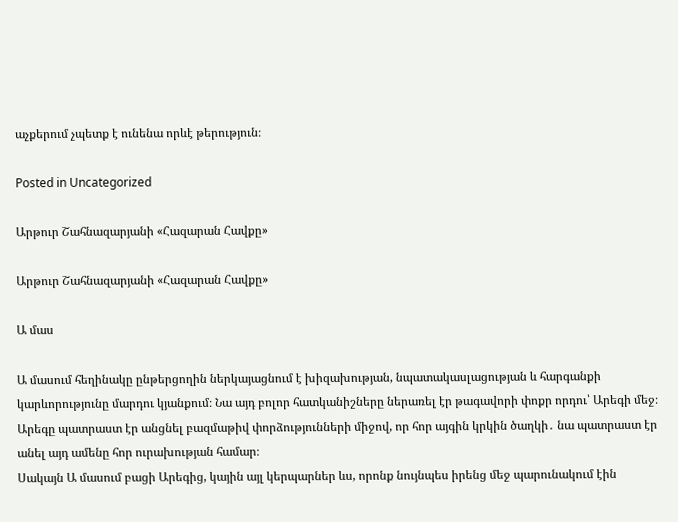աչքերում չպետք է ունենա որևէ թերություն։

Posted in Uncategorized

Արթուր Շահնազարյանի «Հազարան Հավքը»

Արթուր Շահնազարյանի «Հազարան Հավքը»

Ա մաս

Ա մասում հեղինակը ընթերցողին ներկայացնում է խիզախության, նպատակասլացության և հարգանքի կարևորությունը մարդու կյանքում։ Նա այդ բոլոր հատկանիշները ներառել էր թագավորի փոքր որդու՝ Արեգի մեջ։ Արեգը պատրաստ էր անցնել բազմաթիվ փորձությունների միջով, որ հոր այգին կրկին ծաղկի․ նա պատրաստ էր անել այդ ամենը հոր ուրախության համար։
Սակայն Ա մասում բացի Արեգից, կային այլ կերպարներ ևս, որոնք նույնպես իրենց մեջ պարունակում էին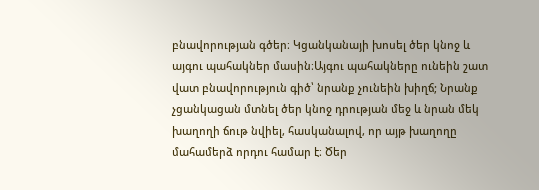բնավորության գծեր։ Կցանկանայի խոսել ծեր կնոջ և այգու պահակներ մասին։Այգու պահակները ունեին շատ վատ բնավորություն գիծ՝ նրանք չունեին խիղճ; Նրանք չցանկացան մտնել ծեր կնոջ դրության մեջ և նրան մեկ խաղողի ճութ նվիել, հասկանալով, որ այթ խաղողը մահամերձ որդու համար է։ Ծեր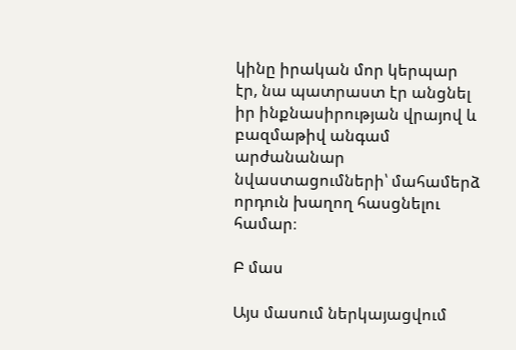կինը իրական մոր կերպար էր, նա պատրաստ էր անցնել իր ինքնասիրության վրայով և բազմաթիվ անգամ արժանանար նվաստացումների՝ մահամերձ որդուն խաղող հասցնելու համար։

Բ մաս

Այս մասում ներկայացվում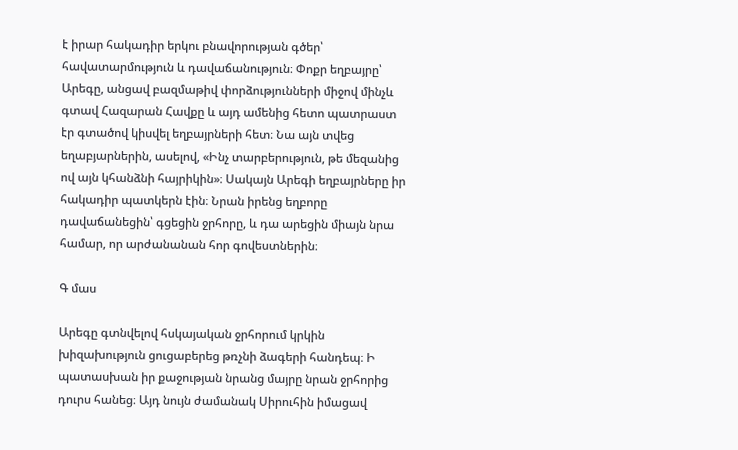է իրար հակադիր երկու բնավորության գծեր՝ հավատարմություն և դավաճանություն։ Փոքր եղբայրը՝ Արեգը, անցավ բազմաթիվ փորձությունների միջով մինչև գտավ Հազարան Հավքը և այդ ամենից հետո պատրաստ էր գտածով կիսվել եղբայրների հետ։ Նա այն տվեց եղաբյարներին, ասելով, «Ինչ տարբերություն, թե մեզանից ով այն կհանձնի հայրիկին»։ Սակայն Արեգի եղբայրները իր հակադիր պատկերն էին։ Նրան իրենց եղբորը դավաճանեցին՝ գցեցին ջրհորը, և դա արեցին միայն նրա համար, որ արժանանան հոր գովեստներին։

Գ մաս

Արեգը գտնվելով հսկայական ջրհորում կրկին խիզախություն ցուցաբերեց թռչնի ձագերի հանդեպ։ Ի պատասխան իր քաջության նրանց մայրը նրան ջրհորից դուրս հանեց։ Այդ նույն ժամանակ Սիրուհին իմացավ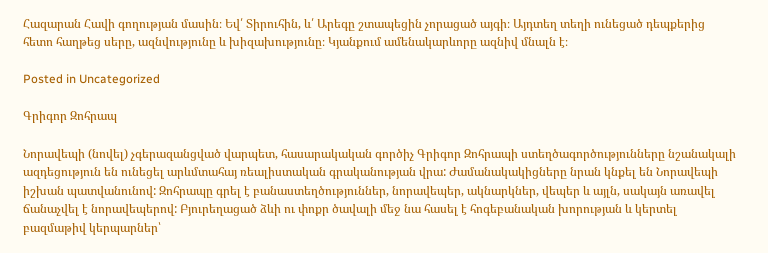Հազարան Հավի գողության մասին։ Եվ՛ Տիրուհին, և՛ Արեգը շտապեցին չորացած այգի։ Այդտեղ տեղի ունեցած դեպքերից հետո հաղթեց սերը, ազնվությունը և խիզախությունը։ Կյանքում ամենակարևորը ազնիվ մնալն է։

Posted in Uncategorized

Գրիգոր Զոհրապ

Նորավեպի (նովել) չգերազանցված վարպետ, հասարակական գործիչ Գրիգոր Զոհրապի ստեղծագործությունները նշանակալի ազդեցություն են ունեցել արևմտահայ ռեալիստական գրականության վրա: Ժամանակակիցները նրան կնքել են Նորավեպի իշխան պատվանունով: Զոհրապը գրել է բանաստեղծություններ, նորավեպեր, ակնարկներ, վեպեր և այլն, սակայն առավել ճանաչվել է նորավեպերով: Բյուրեղացած ձևի ու փոքր ծավալի մեջ նա հասել է հոգեբանական խորության և կերտել բազմաթիվ կերպարներ՝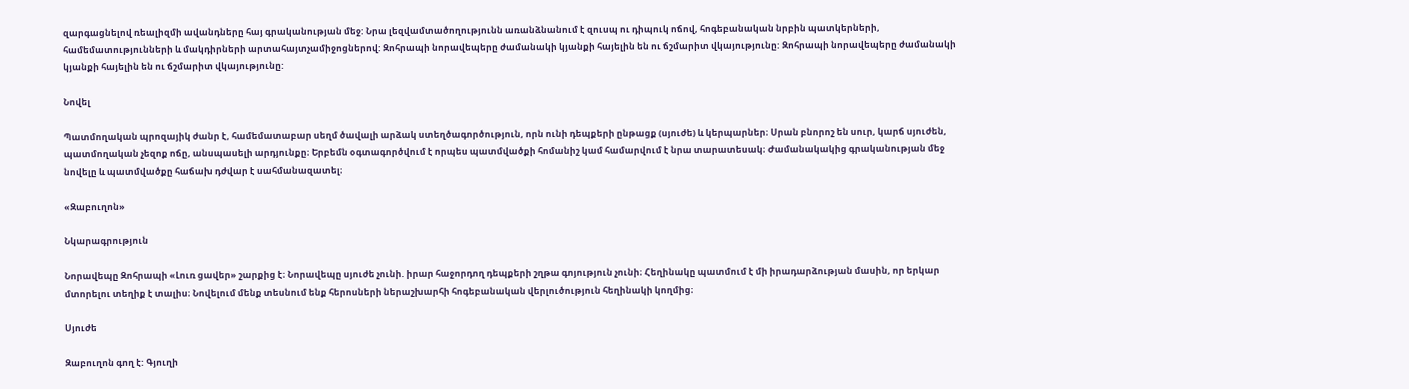զարգացնելով ռեալիզմի ավանդները հայ գրականության մեջ: Նրա լեզվամտածողությունն առանձնանում է զուսպ ու դիպուկ ոճով, հոգեբանական նրբին պատկերների, համեմատությունների և մակդիրների արտահայտչամիջոցներով: Զոհրապի նորավեպերը ժամանակի կյանքի հայելին են ու ճշմարիտ վկայությունը: Զոհրապի նորավեպերը ժամանակի կյանքի հայելին են ու ճշմարիտ վկայությունը:

Նովել

Պատմողական պրոզայիկ ժանր է, համեմատաբար սեղմ ծավալի արձակ ստեղծագործություն, որն ունի դեպքերի ընթացք (սյուժե) և կերպարներ։ Սրան բնորոշ են սուր, կարճ սյուժեն, պատմողական չեզոք ոճը, անսպասելի արդյունքը։ Երբեմն օգտագործվում է որպես պատմվածքի հոմանիշ կամ համարվում է նրա տարատեսակ։ Ժամանակակից գրականության մեջ նովելը և պատմվածքը հաճախ դժվար է սահմանազատել։

«Զաբուղոն»

Նկարագրություն

Նորավեպը Զոհրապի «Լուռ ցավեր» շարքից է։ Նորավեպը սյուժե չունի. իրար հաջորդող դեպքերի շղթա գոյություն չունի։ Հեղինակը պատմում է մի իրադարձության մասին, որ երկար մտորելու տեղիք է տալիս։ Նովելում մենք տեսնում ենք հերոսների ներաշխարհի հոգեբանական վերլուծություն հեղինակի կողմից։

Սյուժե

Զաբուղոն գող է: Գյուղի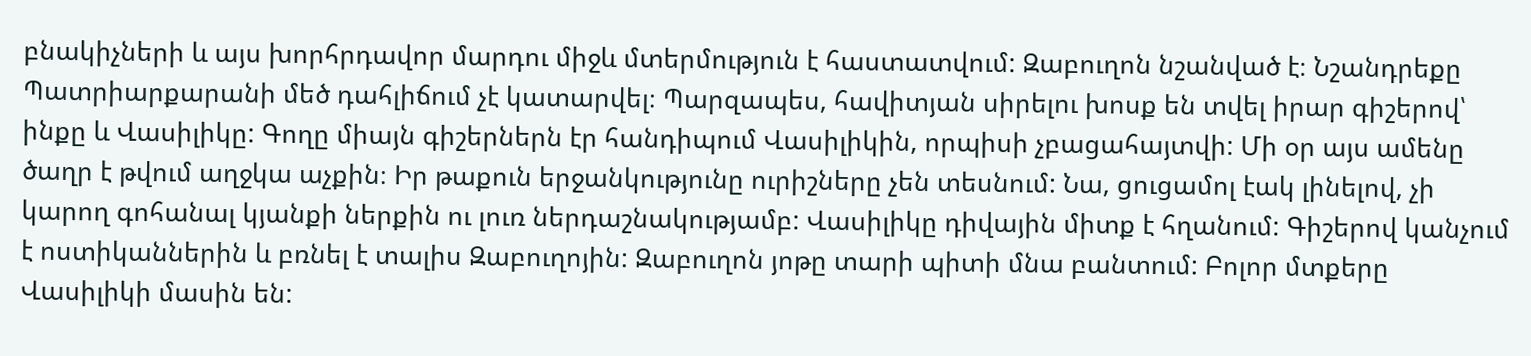բնակիչների և այս խորհրդավոր մարդու միջև մտերմություն է հաստատվում: Զաբուղոն նշանված է։ Նշանդրեքը Պատրիարքարանի մեծ դահլիճում չէ կատարվել։ Պարզապես, հավիտյան սիրելու խոսք են տվել իրար գիշերով՝ ինքը և Վասիլիկը: Գողը միայն գիշերներն էր հանդիպում Վասիլիկին, որպիսի չբացահայտվի: Մի օր այս ամենը ծաղր է թվում աղջկա աչքին։ Իր թաքուն երջանկությունը ուրիշները չեն տեսնում: Նա, ցուցամոլ էակ լինելով, չի կարող գոհանալ կյանքի ներքին ու լուռ ներդաշնակությամբ: Վասիլիկը դիվային միտք է հղանում: Գիշերով կանչում է ոստիկաններին և բռնել է տալիս Զաբուղոյին: Զաբուղոն յոթը տարի պիտի մնա բանտում: Բոլոր մտքերը Վասիլիկի մասին են: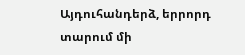Այդուհանդերձ, երրորդ տարում մի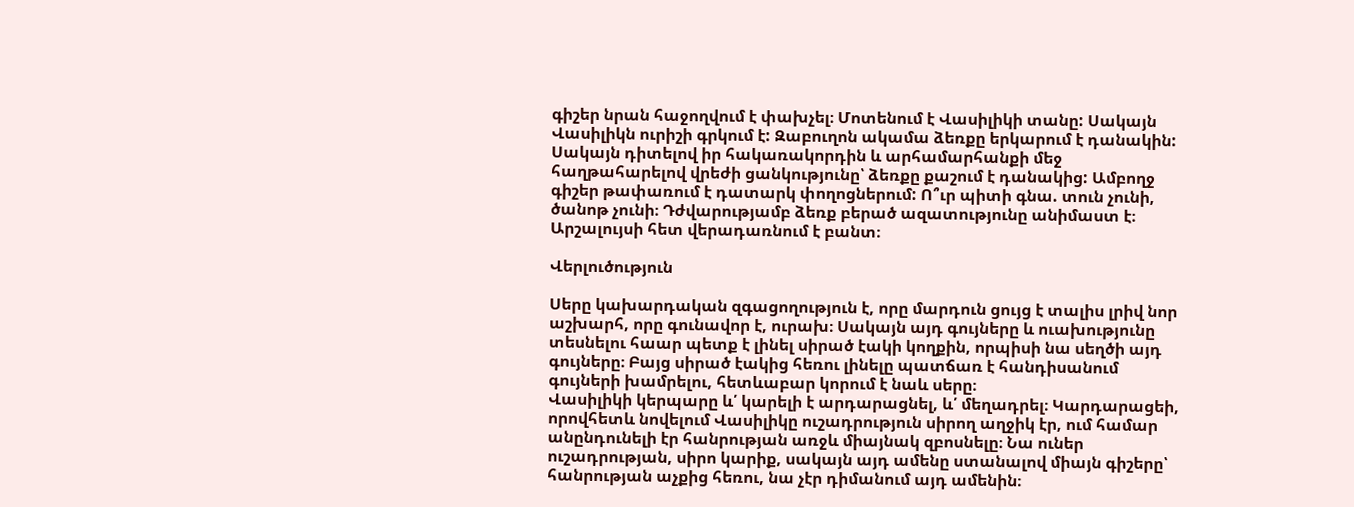գիշեր նրան հաջողվում է փախչել։ Մոտենում է Վասիլիկի տանը: Սակայն Վասիլիկն ուրիշի գրկում է: Զաբուղոն ակամա ձեռքը երկարում է դանակին: Սակայն դիտելով իր հակառակորդին և արհամարհանքի մեջ հաղթահարելով վրեժի ցանկությունը՝ ձեռքը քաշում է դանակից: Ամբողջ գիշեր թափառում է դատարկ փողոցներում: Ո՞ւր պիտի գնա. տուն չունի, ծանոթ չունի։ Դժվարությամբ ձեռք բերած ազատությունը անիմաստ է։ Արշալույսի հետ վերադառնում է բանտ։

Վերլուծություն

Սերը կախարդական զգացողություն է, որը մարդուն ցույց է տալիս լրիվ նոր աշխարհ, որը գունավոր է, ուրախ։ Սակայն այդ գույները և ուախությունը տեսնելու հաար պետք է լինել սիրած էակի կողքին, որպիսի նա սեղծի այդ գույները։ Բայց սիրած էակից հեռու լինելը պատճառ է հանդիսանում գույների խամրելու, հետևաբար կորում է նաև սերը։
Վասիլիկի կերպարը և՛ կարելի է արդարացնել, և՛ մեղադրել։ Կարդարացեի, որովհետև նովելում Վասիլիկը ուշադրություն սիրող աղջիկ էր, ում համար անընդունելի էր հանրության առջև միայնակ զբոսնելը։ Նա ուներ ուշադրության, սիրո կարիք, սակայն այդ ամենը ստանալով միայն գիշերը՝ հանրության աչքից հեռու, նա չէր դիմանում այդ ամենին։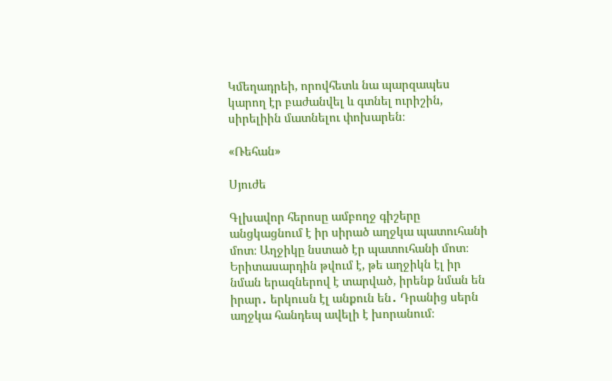Կմեղադրեի, որովհետև նա պարզապես կարող էր բաժանվել և գտնել ուրիշին, սիրելիին մատնելու փոխարեն։

«Ռեհան»

Սյուժե

Գլխավոր հերոսը ամբողջ գիշերը անցկացնում է իր սիրած աղջկա պատուհանի մոտ։ Աղջիկը նստած էր պատուհանի մոտ։ Երիտասարդին թվում է, թե աղջիկն էլ իր նման երազներով է տարված, իրենք նման են իրար․ երկուսն էլ անքուն են․ Դրանից սերն աղջկա հանդեպ ավելի է խորանում։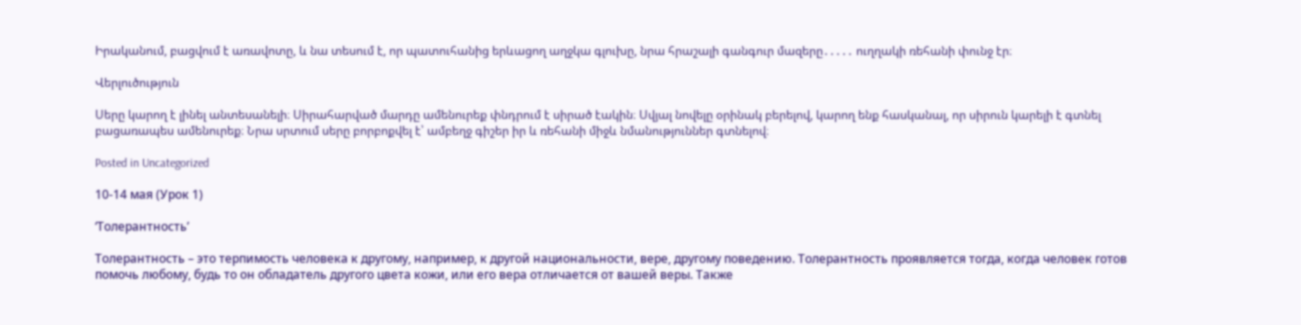Իրականում, բացվում է առավոտը, և նա տեսում է, որ պատուհանից երևացող աղջկա գլուխը, նրա հրաշալի գանգուր մազերը․․․․․ ուղղակի ռեհանի փունջ էր։

Վերլուծություն

Սերը կարող է լինել անտեսանելի։ Սիրահարված մարդը ամենուրեք փնդրում է սիրած էակին։ Սվյալ նովելը օրինակ բերելով, կարող ենք հասկանալ, որ սիրուն կարելի է գտնել բացառապես ամենուրեք։ Նրա սրտում սերը բորբոքվել է՝ ամբեղջ գիշեր իր և ռեհանի միջև նմանություններ գտնելով։

Posted in Uncategorized

10-14 мая (Урок 1)

‘Толерантность’

Толерантность – это терпимость человека к другому, например, к другой национальности, вере, другому поведению. Толерантность проявляется тогда, когда человек готов помочь любому, будь то он обладатель другого цвета кожи, или его вера отличается от вашей веры. Также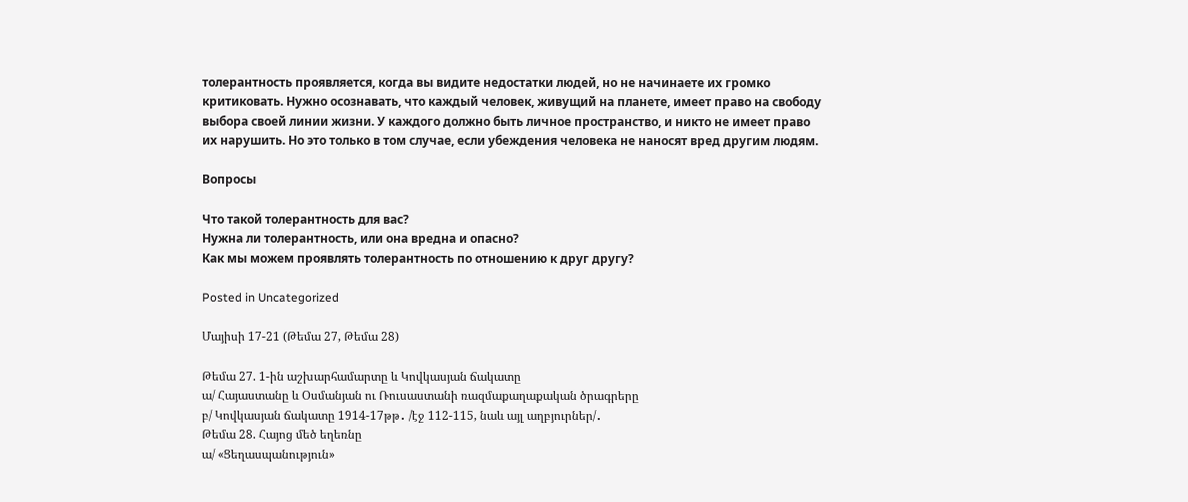толерантность проявляется, когда вы видите недостатки людей, но не начинаете их громко критиковать. Нужно осознавать, что каждый человек, живущий на планете, имеет право на свободу выбора своей линии жизни. У каждого должно быть личное пространство, и никто не имеет право их нарушить. Но это только в том случае, если убеждения человека не наносят вред другим людям.

Вопросы

Что такой толерантность для вас?
Нужна ли толерантность, или она вредна и опасно?
Как мы можем проявлять толерантность по отношению к друг другу?

Posted in Uncategorized

Մայիսի 17-21 (Թեմա 27, Թեմա 28)

Թեմա 27. 1-ին աշխարհամարտը և Կովկասյան ճակատը
ա/ Հայաստանը և Օսմանյան ու Ռուսաստանի ռազմաքաղաքական ծրագրերը
բ/ Կովկասյան ճակատը 1914-17թթ․ /էջ 112-115, նաև այլ աղբյուրներ/․
Թեմա 28. Հայոց մեծ եղեռնը
ա/ «Ցեղասպանություն»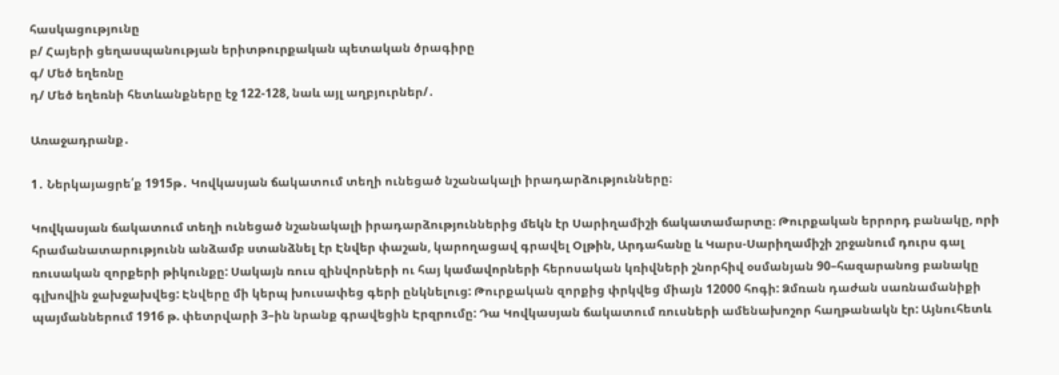հասկացությունը
բ/ Հայերի ցեղասպանության երիտթուրքական պետական ծրագիրը
գ/ Մեծ եղեռնը
դ/ Մեծ եղեռնի հետևանքները էջ 122-128, նաև այլ աղբյուրներ/․

Առաջադրանք․

1․ Ներկայացրե՛ք 1915թ․ Կովկասյան ճակատում տեղի ունեցած նշանակալի իրադարձությունները։

Կովկասյան ճակատում տեղի ունեցած նշանակալի իրադարձություններից մեկն էր Սարիղամիշի ճակատամարտը։ Թուրքական երրորդ բանակը, որի հրամանատարությունն անձամբ ստանձնել էր Էնվեր փաշան, կարողացավ գրավել Օլթին, Արդահանը և Կարս-Սարիղամիշի շրջանում դուրս գալ ռուսական զորքերի թիկունքը: Սակայն ռուս զինվորների ու հայ կամավորների հերոսական կռիվների շնորհիվ օսմանյան 90–հազարանոց բանակը գլխովին ջախջախվեց: Էնվերը մի կերպ խուսափեց գերի ընկնելուց: Թուրքական զորքից փրկվեց միայն 12000 հոգի: Ձմռան դաժան սառնամանիքի պայմաններում 1916 թ. փետրվարի 3–ին նրանք գրավեցին Էրզրումը: Դա Կովկասյան ճակատում ռուսների ամենախոշոր հաղթանակն էր: Այնուհետև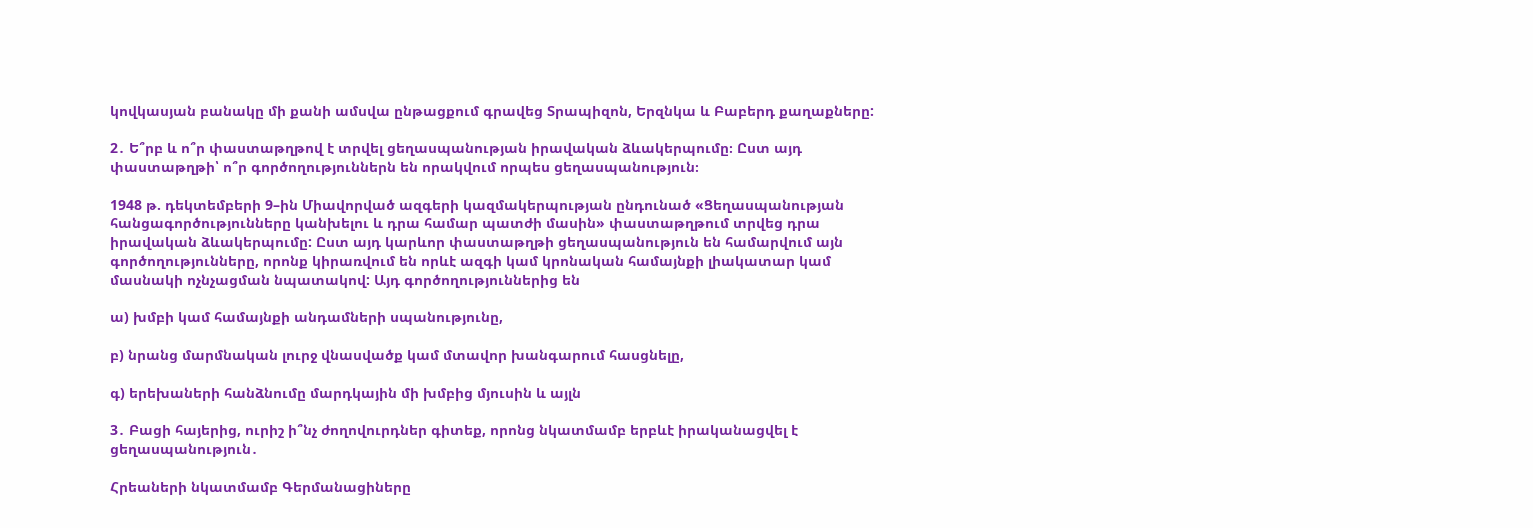կովկասյան բանակը մի քանի ամսվա ընթացքում գրավեց Տրապիզոն, Երզնկա և Բաբերդ քաղաքները:

2․ Ե՞րբ և ո՞ր փաստաթղթով է տրվել ցեղասպանության իրավական ձևակերպումը։ Ըստ այդ փաստաթղթի՝ ո՞ր գործողություններն են որակվում որպես ցեղասպանություն։

1948 թ. դեկտեմբերի 9–ին Միավորված ազգերի կազմակերպության ընդունած «Ցեղասպանության հանցագործությունները կանխելու և դրա համար պատժի մասին» փաստաթղթում տրվեց դրա իրավական ձևակերպումը: Ըստ այդ կարևոր փաստաթղթի ցեղասպանություն են համարվում այն գործողությունները, որոնք կիրառվում են որևէ ազգի կամ կրոնական համայնքի լիակատար կամ մասնակի ոչնչացման նպատակով: Այդ գործողություններից են

ա) խմբի կամ համայնքի անդամների սպանությունը,

բ) նրանց մարմնական լուրջ վնասվածք կամ մտավոր խանգարում հասցնելը,

գ) երեխաների հանձնումը մարդկային մի խմբից մյուսին և այլն

3․ Բացի հայերից, ուրիշ ի՞նչ ժողովուրդներ գիտեք, որոնց նկատմամբ երբևէ իրականացվել է ցեղասպանություն․

Հրեաների նկատմամբ Գերմանացիները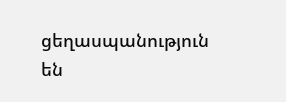ցեղասպանություն են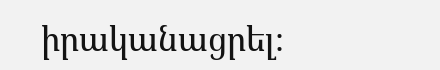իրականացրել։